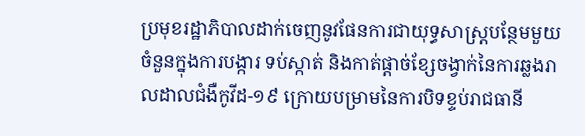ប្រមុខរដ្ឋាភិបាលដាក់ចេញនូវផែនការជាយុទ្ធសាស្រ្តបន្ថែមមួយចំនួនក្នុងការបង្ការ ទប់ស្កាត់ និងកាត់ផ្តាច់ខ្សែចង្វាក់នៃការឆ្លងរាលដាលជំងឺកូវីដ-១៩ ក្រោយបម្រាមនៃការបិទខ្ទប់រាជធានី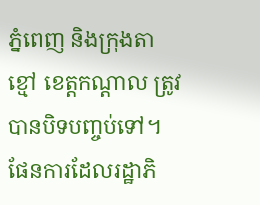ភ្នំពេញ និងក្រុងតាខ្មៅ ខេត្តកណ្តាល ត្រូវបានបិទបញ្ចប់ទៅ។
ផែនការដែលរដ្ឋាភិ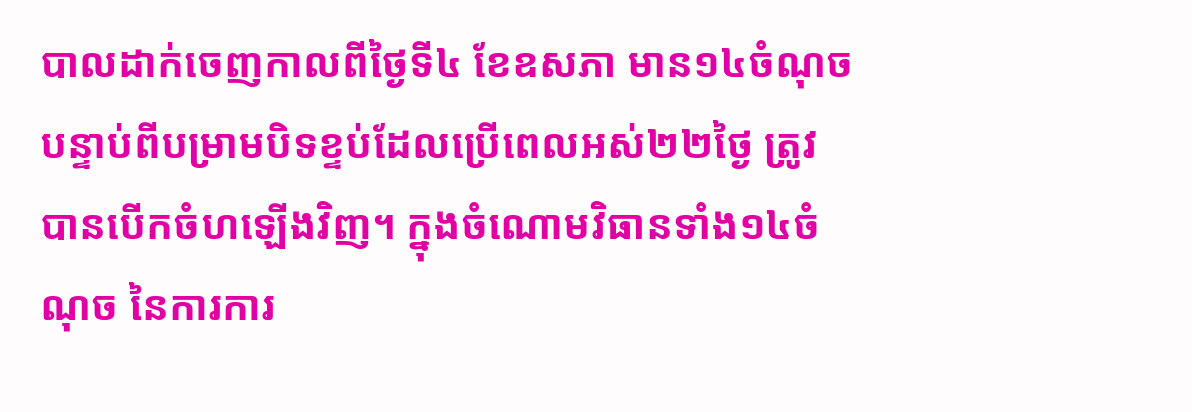បាលដាក់ចេញកាលពីថ្ងៃទី៤ ខែឧសភា មាន១៤ចំណុច បន្ទាប់ពីបម្រាមបិទខ្ទប់ដែលប្រើពេលអស់២២ថ្ងៃ ត្រូវបានបើកចំហឡើងវិញ។ ក្នុងចំណោមវិធានទាំង១៤ចំណុច នៃការការ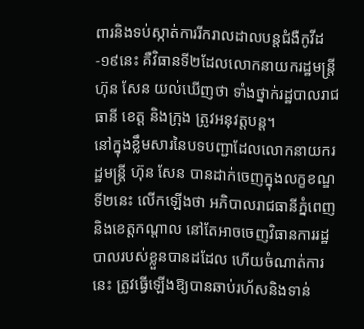ពារនិងទប់ស្កាត់ការរីករាលដាលបន្តជំងឺកូវីដ-១៩នេះ គឺវិធានទី២ដែលលោកនាយករដ្ឋមន្ត្រី ហ៊ុន សែន យល់ឃើញថា ទាំងថ្នាក់រដ្ឋបាលរាជធានី ខេត្ត និងក្រុង ត្រូវអនុវត្តបន្ត។
នៅក្នុងខ្លឹមសារនៃបទបញ្ជាដែលលោកនាយករដ្ឋមន្រ្តី ហ៊ុន សែន បានដាក់ចេញក្នុងលក្ខខណ្ឌទី២នេះ លើកឡើងថា អភិបាលរាជធានីភ្នំពេញ និងខេត្តកណ្តាល នៅតែអាចចេញវិធានការរដ្ឋបាលរបស់ខ្លួនបានដដែល ហើយចំណាត់ការនេះ ត្រូវធ្វើឡើងឱ្យបានឆាប់រហ័សនិងទាន់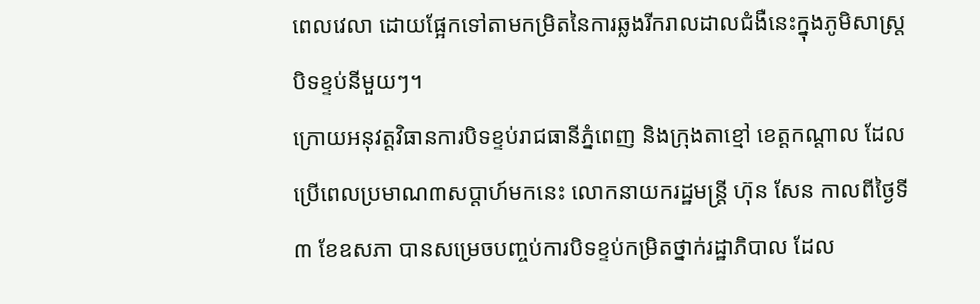ពេលវេលា ដោយផ្អែកទៅតាមកម្រិតនៃការឆ្លងរីករាលដាលជំងឺនេះក្នុងភូមិសាស្រ្តបិទខ្ទប់នីមួយៗ។
ក្រោយអនុវត្តវិធានការបិទខ្ទប់រាជធានីភ្នំពេញ និងក្រុងតាខ្មៅ ខេត្តកណ្តាល ដែលប្រើពេលប្រមាណ៣សប្តាហ៍មកនេះ លោកនាយករដ្ឋមន្ត្រី ហ៊ុន សែន កាលពីថ្ងៃទី៣ ខែឧសភា បានសម្រេចបញ្ចប់ការបិទខ្ទប់កម្រិតថ្នាក់រដ្ឋាភិបាល ដែល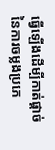ធ្វើឡើងដើម្បីកាត់ផ្តាច់នៃការចម្លងប្រភេ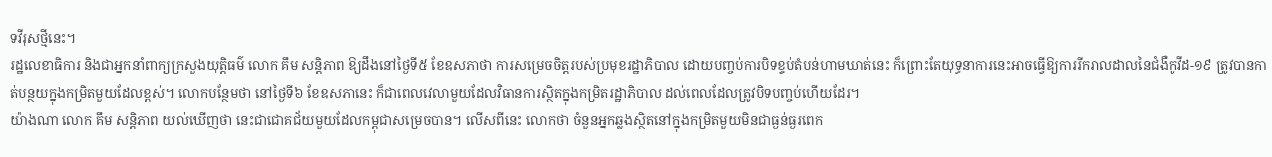ទវីរុសថ្មីនេះ។
រដ្ឋលេខាធិការ និងជាអ្នកនាំពាក្យក្រសួងយុត្តិធម៌ លោក គឹម សន្តិភាព ឱ្យដឹងនៅថ្ងៃទី៥ ខែឧសភាថា ការសម្រេចចិត្តរបស់ប្រមុខរដ្ឋាភិបាល ដោយបញ្ចប់ការបិទខ្ទប់តំបន់ហាមឃាត់នេះ ក៏ព្រោះតែយុទ្ធនាការនេះអាចធ្វើឱ្យការរីករាលដាលនៃជំងឺកូវីដ-១៩ ត្រូវបានកាត់បន្ថយក្នុងកម្រិតមួយដែលខ្ពស់។ លោកបន្ថែមថា នៅថ្ងៃទី៦ ខែឧសភានេះ ក៏ជាពេលវេលាមួយដែលវិធានការស្ថិតក្នុងកម្រិតរដ្ឋាភិបាល ដល់ពេលដែលត្រូវបិទបញ្ចប់ហើយដែរ។
យ៉ាងណា លោក គឹម សន្តិភាព យល់ឃើញថា នេះជាជោគជ័យមួយដែលកម្ពុជាសម្រេចបាន។ លើសពីនេះ លោកថា ចំនួនអ្នកឆ្លងស្ថិតនៅក្នុងកម្រិតមួយមិនជាធ្ងន់ធ្ងរពេក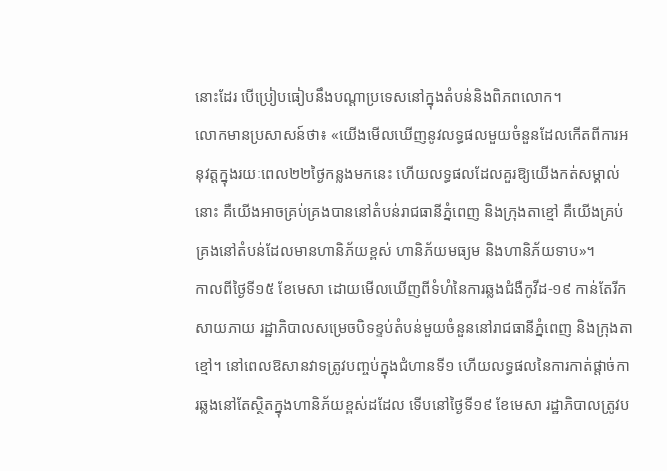នោះដែរ បើប្រៀបធៀបនឹងបណ្តាប្រទេសនៅក្នុងតំបន់និងពិភពលោក។
លោកមានប្រសាសន៍ថា៖ «យើងមើលឃើញនូវលទ្ធផលមួយចំនួនដែលកើតពីការអនុវត្តក្នុងរយៈពេល២២ថ្ងៃកន្លងមកនេះ ហើយលទ្ធផលដែលគួរឱ្យយើងកត់សម្គាល់នោះ គឺយើងអាចគ្រប់គ្រងបាននៅតំបន់រាជធានីភ្នំពេញ និងក្រុងតាខ្មៅ គឺយើងគ្រប់គ្រងនៅតំបន់ដែលមានហានិភ័យខ្ពស់ ហានិភ័យមធ្យម និងហានិភ័យទាប»។
កាលពីថ្ងៃទី១៥ ខែមេសា ដោយមើលឃើញពីទំហំនៃការឆ្លងជំងឺកូវីដ-១៩ កាន់តែរីកសាយភាយ រដ្ឋាភិបាលសម្រេចបិទខ្ទប់តំបន់មួយចំនួននៅរាជធានីភ្នំពេញ និងក្រុងតាខ្មៅ។ នៅពេលឱសានវាទត្រូវបញ្ចប់ក្នុងជំហានទី១ ហើយលទ្ធផលនៃការកាត់ផ្តាច់ការឆ្លងនៅតែស្ថិតក្នុងហានិភ័យខ្ពស់ដដែល ទើបនៅថ្ងៃទី១៩ ខែមេសា រដ្ឋាភិបាលត្រូវប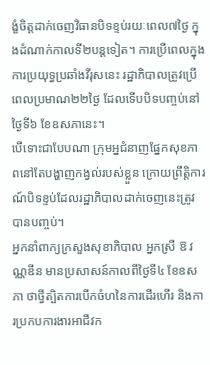ង្ខំចិត្តដាក់ចេញវិធានបិទខ្ទប់រយៈពេល៧ថ្ងៃ ក្នុងដំណាក់កាលទី២បន្តទៀត។ ការប្រើពេលក្នុងការប្រយុទ្ធប្រឆាំងវីរុសនេះ រដ្ឋាភិបាលត្រូវប្រើពេលប្រមាណ២២ថ្ងៃ ដែលទើបបិទបញ្ចប់នៅថ្ងៃទី៦ ខែឧសភានេះ។
បើទោះជាបែបណា ក្រុមអ្នជំនាញផ្នែកសុខភាពនៅតែបង្ហាញកង្វល់របស់ខ្លួន ក្រោយព្រឹត្តិការណ៍បិទខ្ទប់ដែលរដ្ឋាភិបាលដាក់ចេញនេះត្រូវបានបញ្ចប់។
អ្នកនាំពាក្យក្រសួងសុខាភិបាល អ្នកស្រី ឱ វណ្ណឌីន មានប្រសាសន៍កាលពីថ្ងៃទី៤ ខែឧសភា ថាថ្វីត្បិតការបើកចំហនៃការដើរហើរ និងការប្រកបការងារអាជីវក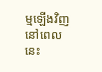ម្មឡើងវិញនៅពេលនេះ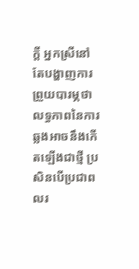ក្តី អ្នកស្រីនៅតែបង្ហាញការព្រួយបារម្ភថា លទ្ធភាពនៃការឆ្លងអាចនឹងកើតឡើងជាថ្មី ប្រសិនបើប្រជាពលរ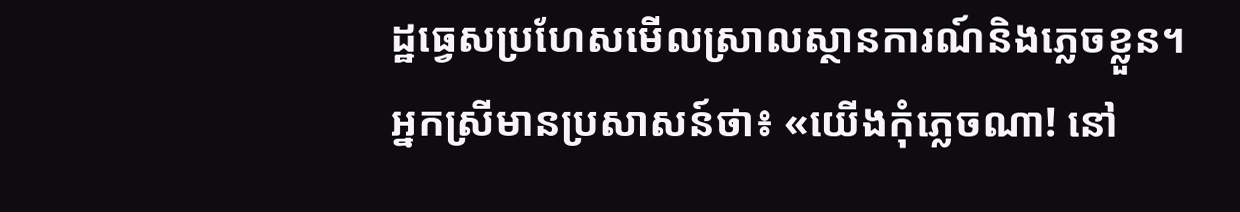ដ្ឋធ្វេសប្រហែសមើលស្រាលស្ថានការណ៍និងភ្លេចខ្លួន។
អ្នកស្រីមានប្រសាសន៍ថា៖ «យើងកុំភ្លេចណា! នៅ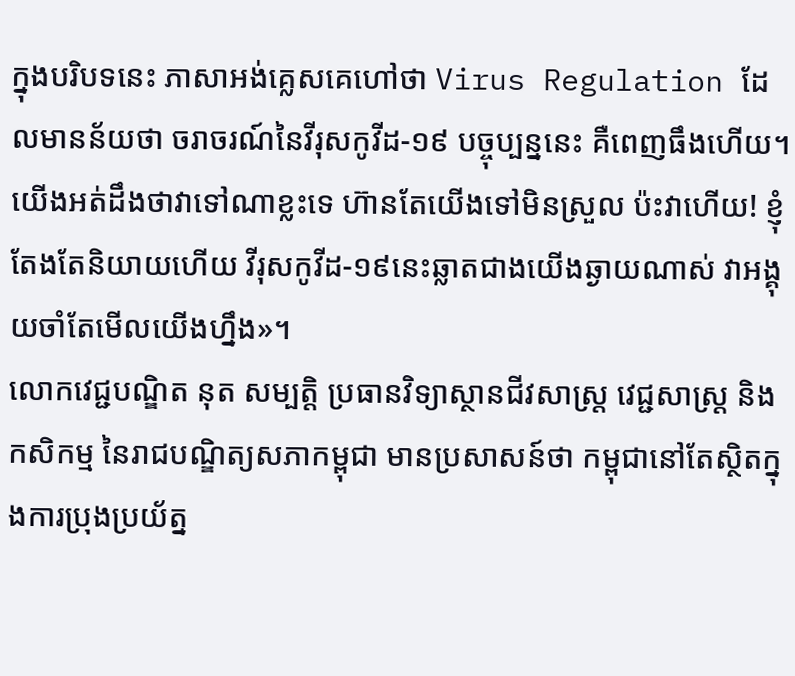ក្នុងបរិបទនេះ ភាសាអង់គ្លេសគេហៅថា Virus Regulation ដែលមានន័យថា ចរាចរណ៍នៃវីរុសកូវីដ-១៩ បច្ចុប្បន្ននេះ គឺពេញធឹងហើយ។ យើងអត់ដឹងថាវាទៅណាខ្លះទេ ហ៊ានតែយើងទៅមិនស្រួល ប៉ះវាហើយ! ខ្ញុំតែងតែនិយាយហើយ វីរុសកូវីដ-១៩នេះឆ្លាតជាងយើងឆ្ងាយណាស់ វាអង្គុយចាំតែមើលយើងហ្នឹង»។
លោកវេជ្ជបណ្ឌិត នុត សម្បត្តិ ប្រធានវិទ្យាស្ថានជីវសាស្រ្ត វេជ្ជសាស្រ្ត និងកសិកម្ម នៃរាជបណ្ឌិត្យសភាកម្ពុជា មានប្រសាសន៍ថា កម្ពុជានៅតែស្ថិតក្នុងការប្រុងប្រយ័ត្ន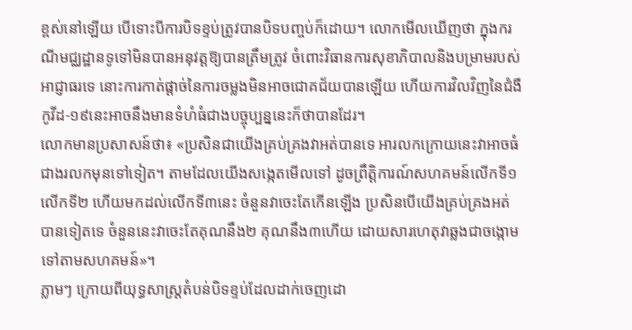ខ្ពស់នៅឡើយ បើទោះបីការបិទខ្ទប់ត្រូវបានបិទបញ្ចប់ក៏ដោយ។ លោកមើលឃើញថា ក្នុងករណីមជ្ឈដ្ឋានទូទៅមិនបានអនុវត្តឱ្យបានត្រឹមត្រូវ ចំពោះវិធានការសុខាភិបាលនិងបម្រាមរបស់អាជ្ញាធរទេ នោះការកាត់ផ្តាច់នៃការចម្លងមិនអាចជោគជ័យបានឡើយ ហើយការវិលវិញនៃជំងឺកូវីដ-១៩នេះអាចនឹងមានទំហំធំជាងបច្ចុប្បន្ននេះក៏ថាបានដែរ។
លោកមានប្រសាសន៍ថា៖ «ប្រសិនជាយើងគ្រប់គ្រងវាអត់បានទេ អារលកក្រោយនេះវាអាចធំជាងរលកមុនទៅទៀត។ តាមដែលយើងសង្កេតមើលទៅ ដូចព្រឹត្តិការណ៍សហគមន៍លើកទី១ លើកទី២ ហើយមកដល់លើកទី៣នេះ ចំនួនវាចេះតែកើនឡើង ប្រសិនបើយើងគ្រប់គ្រងអត់បានទៀតទេ ចំនួននេះវាចេះតែគុណនឹង២ គុណនឹង៣ហើយ ដោយសារហេតុវាឆ្លងជាចង្កោមទៅតាមសហគមន៍»។
ភ្លាមៗ ក្រោយពីយុទ្ធសាស្រ្តតំបន់បិទខ្ទប់ដែលដាក់ចេញដោ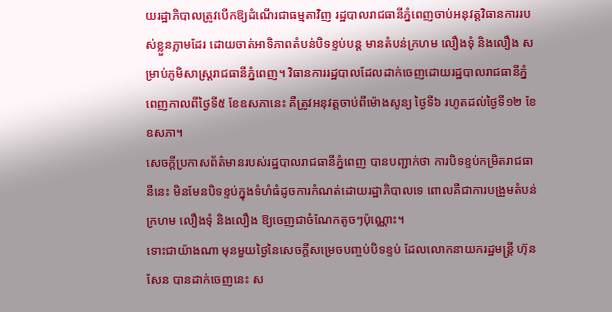យរដ្ឋាភិបាលត្រូវបើកឱ្យដំណើរជាធម្មតាវិញ រដ្ឋបាលរាជធានីភ្នំពេញចាប់អនុវត្តវិធានការរបស់ខ្លួនភ្លាមដែរ ដោយចាត់អាទិភាពតំបន់បិទខ្ទប់បន្ត មានតំបន់ក្រហម លឿងទុំ និងលឿង សម្រាប់ភូមិសាស្រ្តរាជធានីភ្នំពេញ។ វិធានការរដ្ឋបាលដែលដាក់ចេញដោយរដ្ឋបាលរាជធានីភ្នំពេញកាលពីថ្ងៃទី៥ ខែឧសភានេះ គឺត្រូវអនុវត្តចាប់ពីម៉ោងសូន្យ ថ្ងៃទី៦ រហូតដល់ថ្ងៃទី១២ ខែឧសភា។
សេចក្តីប្រកាសព័ត៌មានរបស់រដ្ឋបាលរាជធានីភ្នំពេញ បានបញ្ជាក់ថា ការបិទខ្ទប់កម្រិតរាជធានីនេះ មិនមែនបិទខ្ទប់ក្នុងទំហំធំដូចការកំណត់ដោយរដ្ឋាភិបាលទេ ពោលគឺជាការបង្រួមតំបន់ក្រហម លឿងទុំ និងលឿង ឱ្យចេញជាចំណែកតូចៗប៉ុណ្ណោះ។
ទោះជាយ៉ាងណា មុនមួយថ្ងៃនៃសេចក្តីសម្រេចបញ្ចប់បិទខ្ទប់ ដែលលោកនាយករដ្ឋមន្រ្តី ហ៊ុន សែន បានដាក់ចេញនេះ ស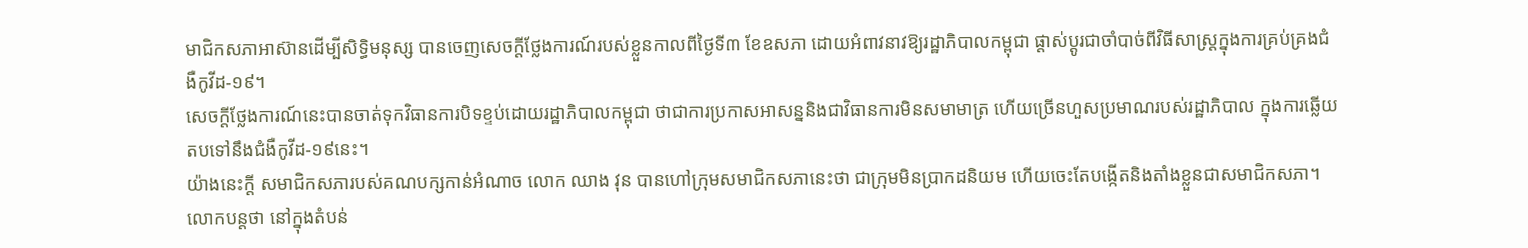មាជិកសភាអាស៊ានដើម្បីសិទ្ធិមនុស្ស បានចេញសេចក្តីថ្លែងការណ៍របស់ខ្លួនកាលពីថ្ងៃទី៣ ខែឧសភា ដោយអំពាវនាវឱ្យរដ្ឋាភិបាលកម្ពុជា ផ្តាស់ប្តូរជាចាំបាច់ពីវិធីសាស្រ្តក្នុងការគ្រប់គ្រងជំងឺកូវីដ-១៩។
សេចក្តីថ្លែងការណ៍នេះបានចាត់ទុកវិធានការបិទខ្ទប់ដោយរដ្ឋាភិបាលកម្ពុជា ថាជាការប្រកាសអាសន្ននិងជាវិធានការមិនសមាមាត្រ ហើយច្រើនហួសប្រមាណរបស់រដ្ឋាភិបាល ក្នុងការឆ្លើយតបទៅនឹងជំងឺកូវីដ-១៩នេះ។
យ៉ាងនេះក្តី សមាជិកសភារបស់គណបក្សកាន់អំណាច លោក ឈាង វុន បានហៅក្រុមសមាជិកសភានេះថា ជាក្រុមមិនប្រាកដនិយម ហើយចេះតែបង្កើតនិងតាំងខ្លួនជាសមាជិកសភា។
លោកបន្តថា នៅក្នុងតំបន់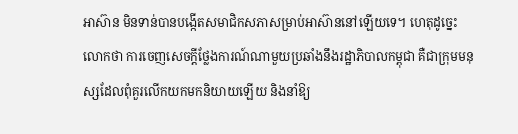អាស៊ាន មិនទាន់បានបង្កើតសមាជិកសភាសម្រាប់អាស៊ាននៅឡើយទេ។ ហេតុដូច្នេះ លោកថា ការចេញសេចក្តីថ្លែងការណ៍ណាមួយប្រឆាំងនឹងរដ្ឋាភិបាលកម្ពុជា គឺជាក្រុមមនុស្សដែលពុំគួរលើកយកមកនិយាយឡើយ និងនាំឱ្យ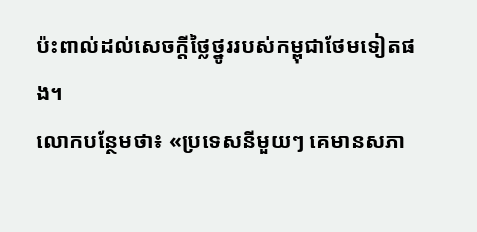ប៉ះពាល់ដល់សេចក្តីថ្លៃថ្នូររបស់កម្ពុជាថែមទៀតផង។
លោកបន្ថែមថា៖ «ប្រទេសនីមួយៗ គេមានសភា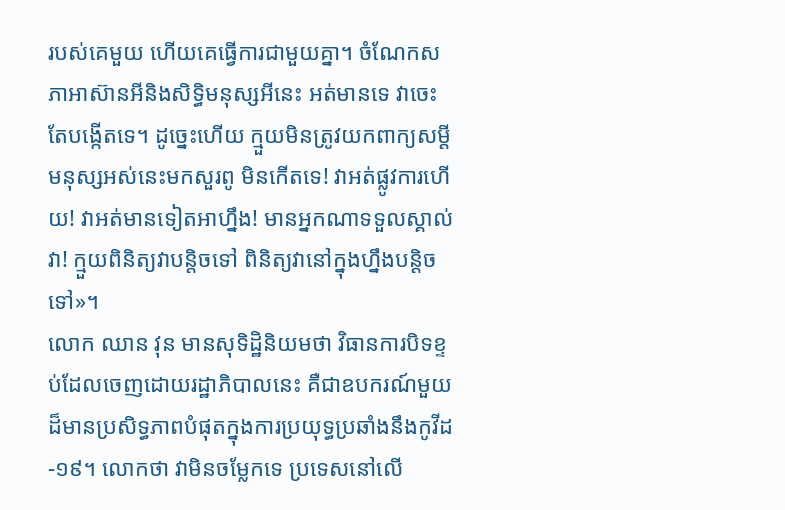របស់គេមួយ ហើយគេធ្វើការជាមួយគ្នា។ ចំណែកសភាអាស៊ានអីនិងសិទ្ធិមនុស្សអីនេះ អត់មានទេ វាចេះតែបង្កើតទេ។ ដូច្នេះហើយ ក្មួយមិនត្រូវយកពាក្យសម្ដីមនុស្សអស់នេះមកសួរពូ មិនកើតទេ! វាអត់ផ្លូវការហើយ! វាអត់មានទៀតអាហ្នឹង! មានអ្នកណាទទួលស្គាល់វា! ក្មួយពិនិត្យវាបន្តិចទៅ ពិនិត្យវានៅក្នុងហ្នឹងបន្តិចទៅ»។
លោក ឈាន វុន មានសុទិដ្ឋិនិយមថា វិធានការបិទខ្ទប់ដែលចេញដោយរដ្ឋាភិបាលនេះ គឺជាឧបករណ៍មួយដ៏មានប្រសិទ្ធភាពបំផុតក្នុងការប្រយុទ្ធប្រឆាំងនឹងកូវីដ-១៩។ លោកថា វាមិនចម្លែកទេ ប្រទេសនៅលើ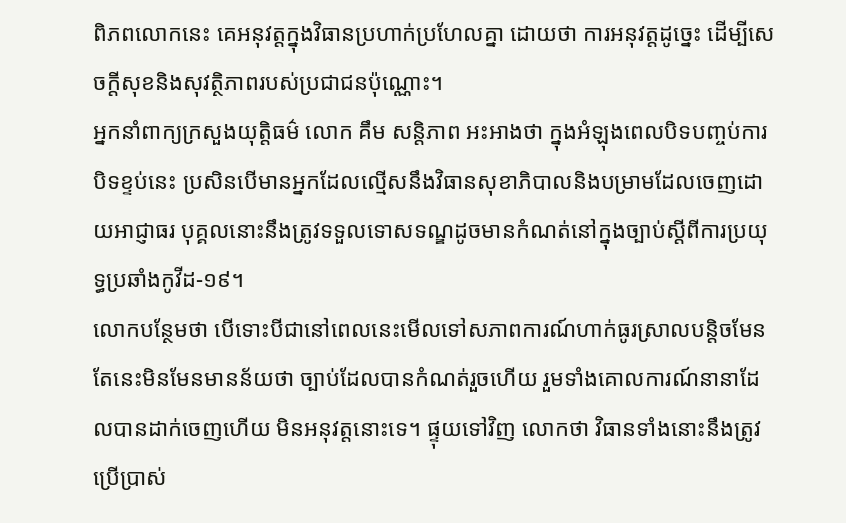ពិភពលោកនេះ គេអនុវត្តក្នុងវិធានប្រហាក់ប្រហែលគ្នា ដោយថា ការអនុវត្តដូច្នេះ ដើម្បីសេចក្តីសុខនិងសុវត្ថិភាពរបស់ប្រជាជនប៉ុណ្ណោះ។
អ្នកនាំពាក្យក្រសួងយុត្តិធម៌ លោក គឹម សន្តិភាព អះអាងថា ក្នុងអំឡុងពេលបិទបញ្ចប់ការបិទខ្ទប់នេះ ប្រសិនបើមានអ្នកដែលល្មើសនឹងវិធានសុខាភិបាលនិងបម្រាមដែលចេញដោយអាជ្ញាធរ បុគ្គលនោះនឹងត្រូវទទួលទោសទណ្ឌដូចមានកំណត់នៅក្នុងច្បាប់ស្តីពីការប្រយុទ្ធប្រឆាំងកូវីដ-១៩។
លោកបន្ថែមថា បើទោះបីជានៅពេលនេះមើលទៅសភាពការណ៍ហាក់ធូរស្រាលបន្តិចមែន តែនេះមិនមែនមានន័យថា ច្បាប់ដែលបានកំណត់រួចហើយ រួមទាំងគោលការណ៍នានាដែលបានដាក់ចេញហើយ មិនអនុវត្តនោះទេ។ ផ្ទុយទៅវិញ លោកថា វិធានទាំងនោះនឹងត្រូវប្រើប្រាស់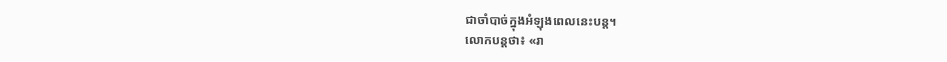ជាចាំបាច់ក្នុងអំឡុងពេលនេះបន្ត។
លោកបន្តថា៖ «រា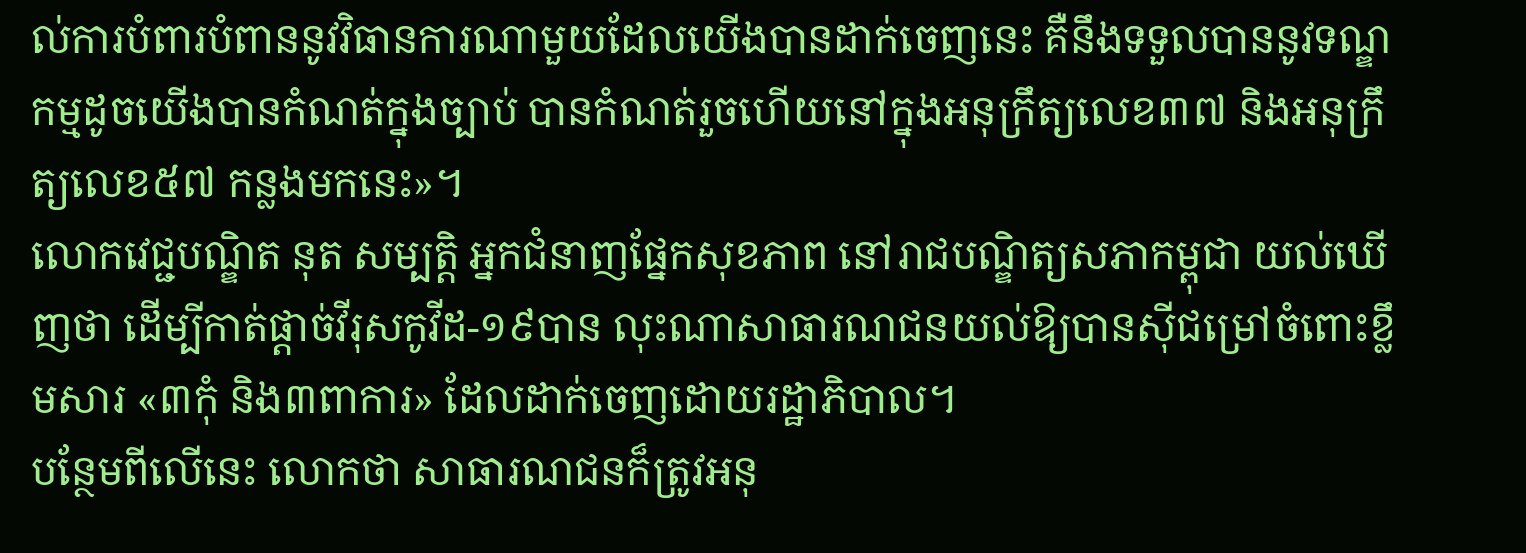ល់ការបំពារបំពាននូវវិធានការណាមួយដែលយើងបានដាក់ចេញនេះ គឺនឹងទទួលបាននូវទណ្ឌកម្មដូចយើងបានកំណត់ក្នុងច្បាប់ បានកំណត់រួចហើយនៅក្នុងអនុក្រឹត្យលេខ៣៧ និងអនុក្រឹត្យលេខ៥៧ កន្លងមកនេះ»។
លោកវេជ្ជបណ្ឌិត នុត សម្បត្តិ អ្នកជំនាញផ្នែកសុខភាព នៅរាជបណ្ឌិត្យសភាកម្ពុជា យល់ឃើញថា ដើម្បីកាត់ផ្តាច់វីរុសកូវីដ-១៩បាន លុះណាសាធារណជនយល់ឱ្យបានស៊ីជម្រៅចំពោះខ្លឹមសារ «៣កុំ និង៣ពាការ» ដែលដាក់ចេញដោយរដ្ឋាភិបាល។
បន្ថែមពីលើនេះ លោកថា សាធារណជនក៏ត្រូវអនុ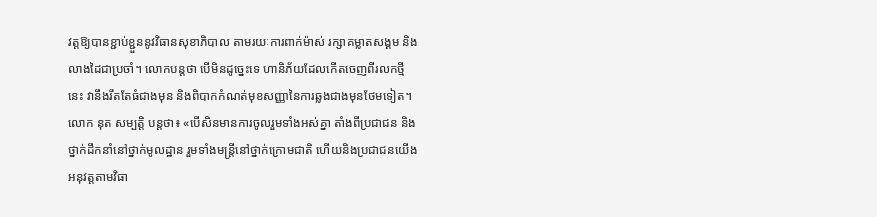វត្តឱ្យបានខ្ជាប់ខ្ជួននូវវិធានសុខាភិបាល តាមរយៈការពាក់ម៉ាស់ រក្សាគម្លាតសង្គម និងលាងដៃជាប្រចាំ។ លោកបន្តថា បើមិនដូច្នេះទេ ហានិភ័យដែលកើតចេញពីរលកថ្មីនេះ វានឹងរឹតតែធំជាងមុន និងពិបាកកំណត់មុខសញ្ញានៃការឆ្លងជាងមុនថែមទៀត។
លោក នុត សម្បត្តិ បន្តថា៖ «បើសិនមានការចូលរួមទាំងអស់គ្នា តាំងពីប្រជាជន និងថ្នាក់ដឹកនាំនៅថ្នាក់មូលដ្ឋាន រួមទាំងមន្រ្តីនៅថ្នាក់ក្រោមជាតិ ហើយនិងប្រជាជនយើង អនុវត្តតាមវិធា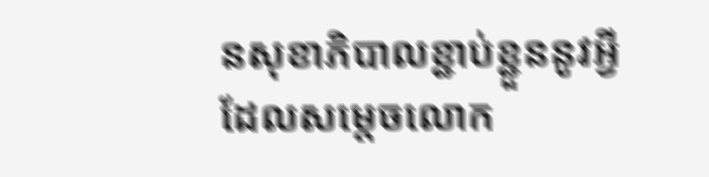នសុខាភិបាលខ្ជាប់ខ្ជួននូវអ្វីដែលសម្តេចលោក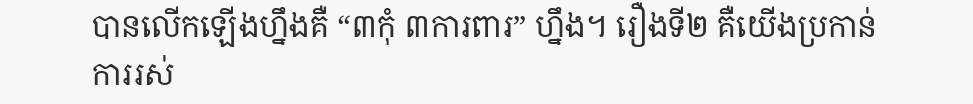បានលើកឡើងហ្នឹងគឺ “៣កុំ ៣ការពារ” ហ្នឹង។ រឿងទី២ គឺយើងប្រកាន់ការរស់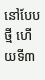នៅបែបថ្មី ហើយទី៣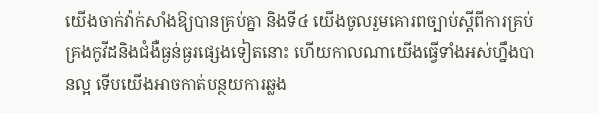យើងចាក់វ៉ាក់សាំងឱ្យបានគ្រប់គ្នា និងទី៤ យើងចូលរួមគោរពច្បាប់ស្តីពីការគ្រប់គ្រងកូវីដនិងជំងឺធ្ងន់ធ្ងរផ្សេងទៀតនោះ ហើយកាលណាយើងធ្វើទាំងអស់ហ្នឹងបានល្អ ទើបយើងអាចកាត់បន្ថយការឆ្លង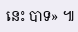នេះ បាទ» ៕